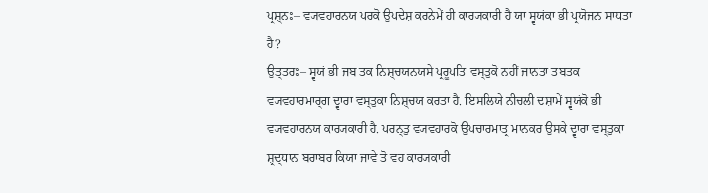ਪ੍ਰਸ਼੍ਨਃ– ਵ੍ਯਵਹਾਰਨਯ ਪਰਕੋ ਉਪਦੇਸ਼ ਕਰਨੇਮੇਂ ਹੀ ਕਾਰ੍ਯਕਾਰੀ ਹੈ ਯਾ ਸ੍ਵਯਂਕਾ ਭੀ ਪ੍ਰਯੋਜਨ ਸਾਧਤਾ ਹੈ?
ਉਤ੍ਤਰਃ– ਸ੍ਵਯਂ ਭੀ ਜਬ ਤਕ ਨਿਸ਼੍ਚਯਨਯਸੇ ਪ੍ਰਰੂਪਤਿ ਵਸ੍ਤੁਕੋ ਨਹੀਂ ਜਾਨਤਾ ਤਬਤਕ ਵ੍ਯਵਹਾਰਮਾਰ੍ਗ ਦ੍ਵਾਰਾ ਵਸ੍ਤੁਕਾ ਨਿਸ਼੍ਚਯ ਕਰਤਾ ਹੈ. ਇਸਲਿਯੇ ਨੀਚਲੀ ਦਸ਼ਾਮੇਂ ਸ੍ਵਯਂਕੋ ਭੀ ਵ੍ਯਵਹਾਰਨਯ ਕਾਰ੍ਯਕਾਰੀ ਹੈ. ਪਰਨ੍ਤੁ ਵ੍ਯਵਹਾਰਕੋ ਉਪਚਾਰਮਾਤ੍ਰ ਮਾਨਕਰ ਉਸਕੇ ਦ੍ਵਾਰਾ ਵਸ੍ਤੁਕਾ ਸ਼੍ਰਦ੍ਧਾਨ ਬਰਾਬਰ ਕਿਯਾ ਜਾਵੇ ਤੋ ਵਹ ਕਾਰ੍ਯਕਾਰੀ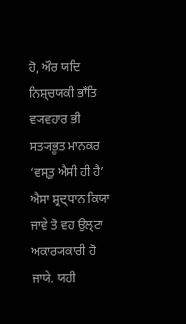ਹੋ, ਔਰ ਯਦਿ ਨਿਸ਼੍ਚਯਕੀ ਭਾਁਤਿ ਵ੍ਯਵਹਾਰ ਭੀ ਸਤ੍ਯਭੂਤ ਮਾਨਕਰ ‘ਵਸ੍ਤੁ ਐਸੀ ਹੀ ਹੈ’ ਐਸਾ ਸ਼੍ਰਦ੍ਧਾਨ ਕਿਯਾ ਜਾਵੇ ਤੋ ਵਹ ਉਲ੍ਟਾ ਅਕਾਰ੍ਯਕਾਰੀ ਹੋ ਜਾਯੇ. ਯਹੀ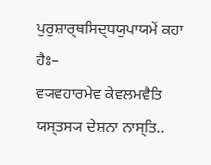ਪੁਰੁਸ਼ਾਰ੍ਥਸਿਦ੍ਧਯੁਪਾਯਮੇਂ ਕਹਾ ਹੈਃ–
ਵ੍ਯਵਹਾਰਮੇਵ ਕੇਵਲਮਵੈਤਿ ਯਸ੍ਤਸ੍ਯ ਦੇਸ਼ਨਾ ਨਾਸ੍ਤਿ..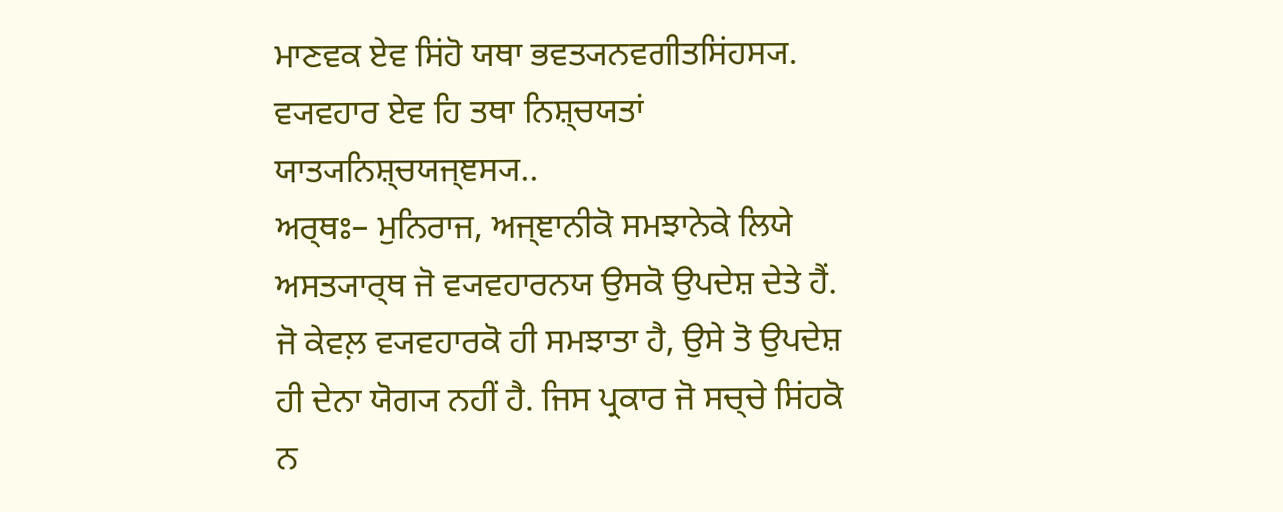ਮਾਣਵਕ ਏਵ ਸਿਂਹੋ ਯਥਾ ਭਵਤ੍ਯਨਵਗੀਤਸਿਂਹਸ੍ਯ.
ਵ੍ਯਵਹਾਰ ਏਵ ਹਿ ਤਥਾ ਨਿਸ਼੍ਚਯਤਾਂ ਯਾਤ੍ਯਨਿਸ਼੍ਚਯਜ੍ਞਸ੍ਯ..
ਅਰ੍ਥਃ– ਮੁਨਿਰਾਜ, ਅਜ੍ਞਾਨੀਕੋ ਸਮਝਾਨੇਕੇ ਲਿਯੇ ਅਸਤ੍ਯਾਰ੍ਥ ਜੋ ਵ੍ਯਵਹਾਰਨਯ ਉਸਕੋ ਉਪਦੇਸ਼ ਦੇਤੇ ਹੈਂ. ਜੋ ਕੇਵਲ਼ ਵ੍ਯਵਹਾਰਕੋ ਹੀ ਸਮਝਾਤਾ ਹੈ, ਉਸੇ ਤੋ ਉਪਦੇਸ਼ ਹੀ ਦੇਨਾ ਯੋਗ੍ਯ ਨਹੀਂ ਹੈ. ਜਿਸ ਪ੍ਰਕਾਰ ਜੋ ਸਚ੍ਚੇ ਸਿਂਹਕੋ ਨ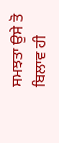ਸਮਝਤਾ ਉਸੇ ਤੋ ਬਿਲਾਵ ਹੀ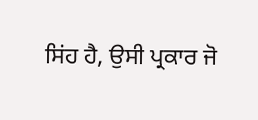ਸਿਂਹ ਹੈ, ਉਸੀ ਪ੍ਰਕਾਰ ਜੋ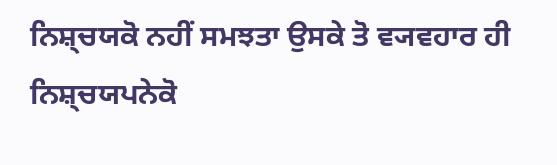ਨਿਸ਼੍ਚਯਕੋ ਨਹੀਂ ਸਮਝਤਾ ਉਸਕੇ ਤੋ ਵ੍ਯਵਹਾਰ ਹੀ ਨਿਸ਼੍ਚਯਪਨੇਕੋ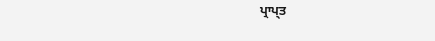ਪ੍ਰਾਪ੍ਤ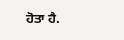ਹੋਤਾ ਹੈ.